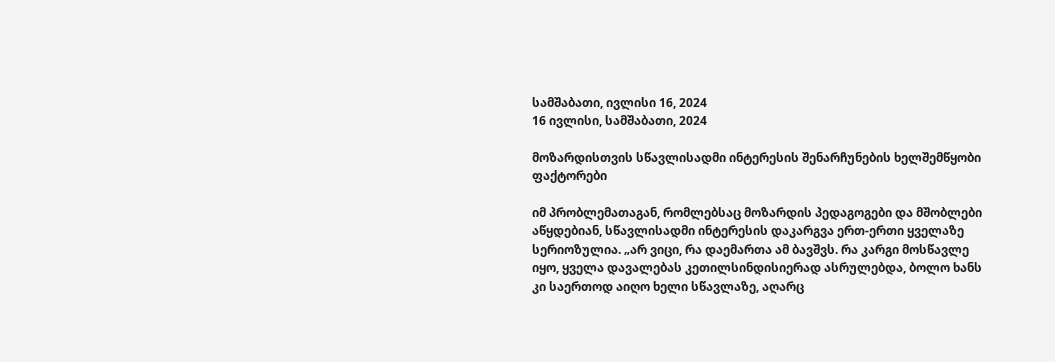სამშაბათი, ივლისი 16, 2024
16 ივლისი, სამშაბათი, 2024

მოზარდისთვის სწავლისადმი ინტერესის შენარჩუნების ხელშემწყობი ფაქტორები

იმ პრობლემათაგან, რომლებსაც მოზარდის პედაგოგები და მშობლები აწყდებიან, სწავლისადმი ინტერესის დაკარგვა ერთ-ერთი ყველაზე სერიოზულია. „არ ვიცი, რა დაემართა ამ ბავშვს. რა კარგი მოსწავლე იყო, ყველა დავალებას კეთილსინდისიერად ასრულებდა, ბოლო ხანს კი საერთოდ აიღო ხელი სწავლაზე, აღარც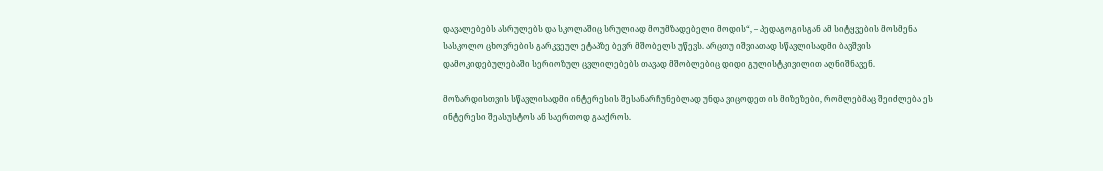დავალებებს ასრულებს და სკოლაშიც სრულიად მოუმზადებელი მოდის“, – პედაგოგისგან ამ სიტყვების მოსმენა სასკოლო ცხოვრების გარკვეულ ეტაპზე ბევრ მშობელს უწევს. არცთუ იშვიათად სწავლისადმი ბავშვის დამოკიდებულებაში სერიოზულ ცვლილებებს თავად მშობლებიც დიდი გულისტკივილით აღნიშნავენ.

მოზარდისთვის სწავლისადმი ინტერესის შესანარჩუნებლად უნდა ვიცოდეთ ის მიზეზები, რომლებმაც შეიძლება ეს ინტერესი შეასუსტოს ან საერთოდ გააქროს.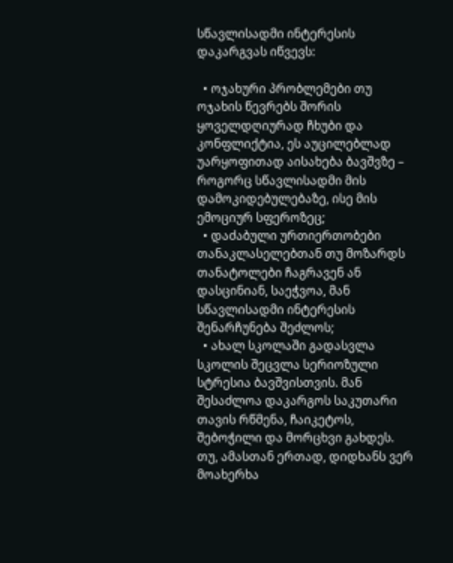სწავლისადმი ინტერესის დაკარგვას იწვევს:

  • ოჯახური პრობლემები თუ ოჯახის წევრებს შორის ყოველდღიურად ჩხუბი და კონფლიქტია, ეს აუცილებლად უარყოფითად აისახება ბავშვზე – როგორც სწავლისადმი მის დამოკიდებულებაზე, ისე მის ემოციურ სფეროზეც;
  • დაძაბული ურთიერთობები თანაკლასელებთან თუ მოზარდს თანატოლები ჩაგრავენ ან დასცინიან, საეჭვოა, მან სწავლისადმი ინტერესის შენარჩუნება შეძლოს;
  • ახალ სკოლაში გადასვლა სკოლის შეცვლა სერიოზული სტრესია ბავშვისთვის. მან შესაძლოა დაკარგოს საკუთარი თავის რწმენა, ჩაიკეტოს, შებოჭილი და მორცხვი გახდეს. თუ, ამასთან ერთად, დიდხანს ვერ მოახერხა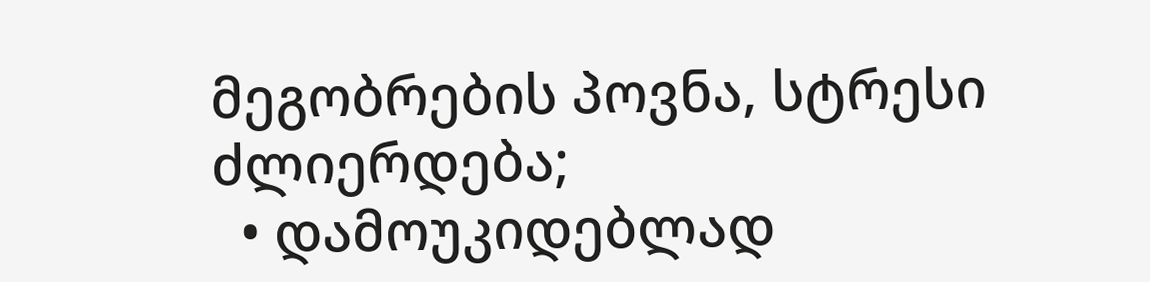მეგობრების პოვნა, სტრესი ძლიერდება;
  • დამოუკიდებლად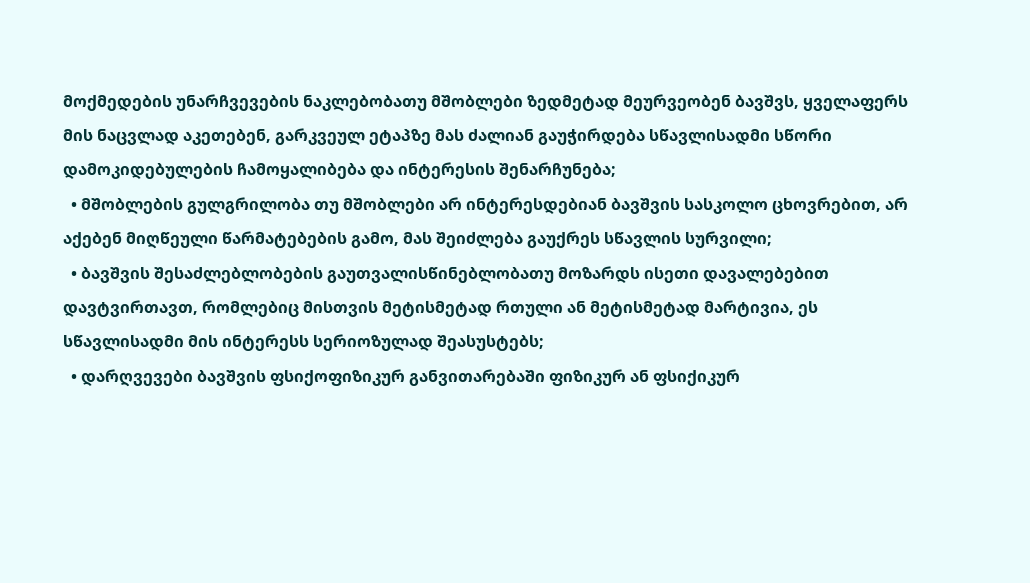მოქმედების უნარჩვევების ნაკლებობათუ მშობლები ზედმეტად მეურვეობენ ბავშვს, ყველაფერს მის ნაცვლად აკეთებენ, გარკვეულ ეტაპზე მას ძალიან გაუჭირდება სწავლისადმი სწორი დამოკიდებულების ჩამოყალიბება და ინტერესის შენარჩუნება;
  • მშობლების გულგრილობა თუ მშობლები არ ინტერესდებიან ბავშვის სასკოლო ცხოვრებით, არ აქებენ მიღწეული წარმატებების გამო, მას შეიძლება გაუქრეს სწავლის სურვილი;
  • ბავშვის შესაძლებლობების გაუთვალისწინებლობათუ მოზარდს ისეთი დავალებებით დავტვირთავთ, რომლებიც მისთვის მეტისმეტად რთული ან მეტისმეტად მარტივია, ეს სწავლისადმი მის ინტერესს სერიოზულად შეასუსტებს;
  • დარღვევები ბავშვის ფსიქოფიზიკურ განვითარებაში ფიზიკურ ან ფსიქიკურ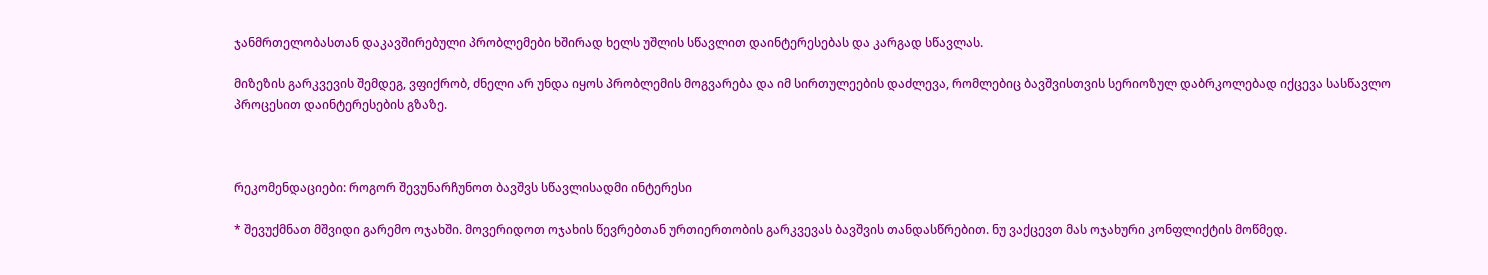ჯანმრთელობასთან დაკავშირებული პრობლემები ხშირად ხელს უშლის სწავლით დაინტერესებას და კარგად სწავლას.

მიზეზის გარკვევის შემდეგ, ვფიქრობ, ძნელი არ უნდა იყოს პრობლემის მოგვარება და იმ სირთულეების დაძლევა, რომლებიც ბავშვისთვის სერიოზულ დაბრკოლებად იქცევა სასწავლო პროცესით დაინტერესების გზაზე.



რეკომენდაციები: როგორ შევუნარჩუნოთ ბავშვს სწავლისადმი ინტერესი

* შევუქმნათ მშვიდი გარემო ოჯახში. მოვერიდოთ ოჯახის წევრებთან ურთიერთობის გარკვევას ბავშვის თანდასწრებით. ნუ ვაქცევთ მას ოჯახური კონფლიქტის მოწმედ.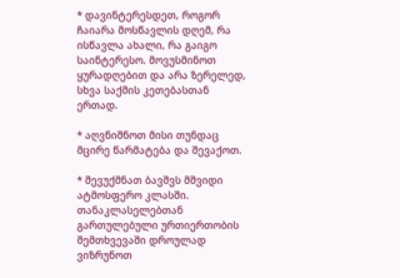* დავინტერესდეთ, როგორ ჩაიარა მოსწავლის დღემ, რა ისწავლა ახალი, რა გაიგო საინტერესო. მოვუსმინოთ ყურადღებით და არა ზერელედ, სხვა საქმის კეთებასთან ერთად.

* აღვნიშნოთ მისი თუნდაც მცირე წარმატება და შევაქოთ.

* შევუქმნათ ბავშვს მშვიდი ატმოსფერო კლასში. თანაკლასელებთან გართულებული ურთიერთობის შემთხვევაში დროულად ვიზრუნოთ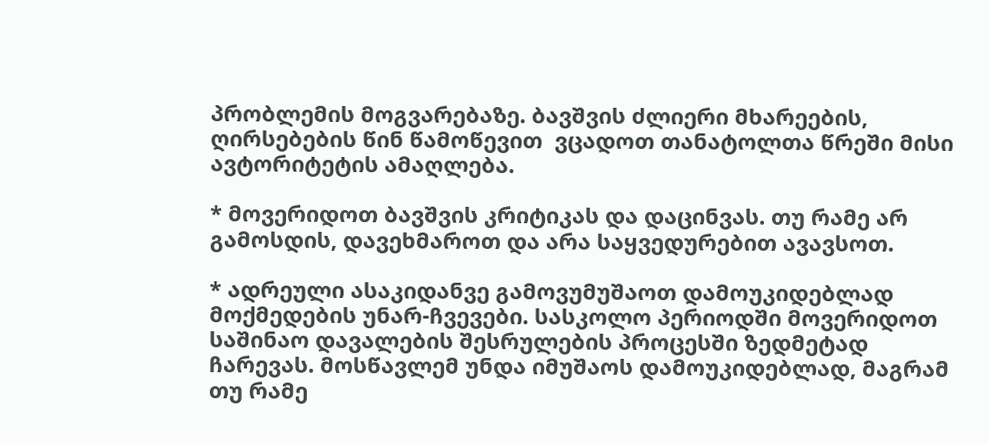პრობლემის მოგვარებაზე. ბავშვის ძლიერი მხარეების, ღირსებების წინ წამოწევით  ვცადოთ თანატოლთა წრეში მისი ავტორიტეტის ამაღლება.

* მოვერიდოთ ბავშვის კრიტიკას და დაცინვას. თუ რამე არ გამოსდის, დავეხმაროთ და არა საყვედურებით ავავსოთ.

* ადრეული ასაკიდანვე გამოვუმუშაოთ დამოუკიდებლად მოქმედების უნარ-ჩვევები. სასკოლო პერიოდში მოვერიდოთ საშინაო დავალების შესრულების პროცესში ზედმეტად ჩარევას. მოსწავლემ უნდა იმუშაოს დამოუკიდებლად, მაგრამ თუ რამე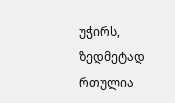უჭირს, ზედმეტად რთულია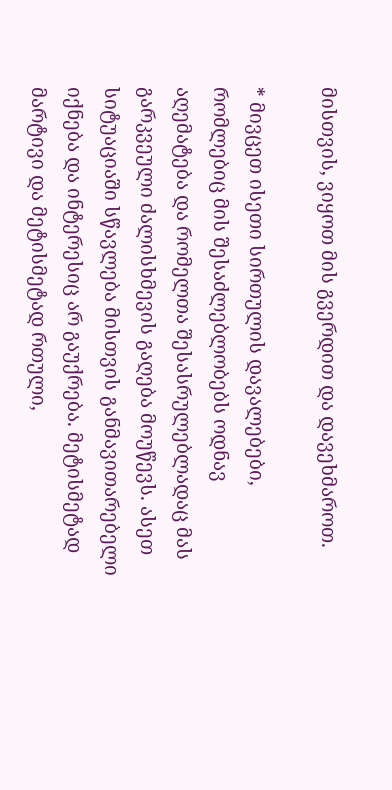მისთვის, ვიყოთ მის გვერდით და დავეხმაროთ.

* მივცეთ ისეთი სირთულის დავალებები, რომლებიც მის შესაძლებლობებს ოდნავ აღემატება და რომელთა შესასრულებლადაც მას გარკვეული ძალისხმევის გაღება მოუწევს. ასეთ სიტუაციაში სწავლება მისთვის განმავითარებელი იქნება და ინტერესიც არ გაუქრება. მეტისმეტად მარტივი და მეტისმეტად რთული,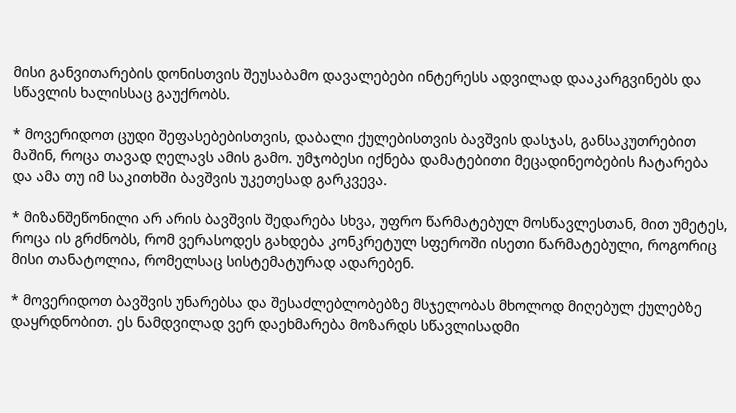მისი განვითარების დონისთვის შეუსაბამო დავალებები ინტერესს ადვილად დააკარგვინებს და სწავლის ხალისსაც გაუქრობს.

* მოვერიდოთ ცუდი შეფასებებისთვის, დაბალი ქულებისთვის ბავშვის დასჯას, განსაკუთრებით მაშინ, როცა თავად ღელავს ამის გამო. უმჯობესი იქნება დამატებითი მეცადინეობების ჩატარება და ამა თუ იმ საკითხში ბავშვის უკეთესად გარკვევა.

* მიზანშეწონილი არ არის ბავშვის შედარება სხვა, უფრო წარმატებულ მოსწავლესთან, მით უმეტეს, როცა ის გრძნობს, რომ ვერასოდეს გახდება კონკრეტულ სფეროში ისეთი წარმატებული, როგორიც მისი თანატოლია, რომელსაც სისტემატურად ადარებენ.

* მოვერიდოთ ბავშვის უნარებსა და შესაძლებლობებზე მსჯელობას მხოლოდ მიღებულ ქულებზე დაყრდნობით. ეს ნამდვილად ვერ დაეხმარება მოზარდს სწავლისადმი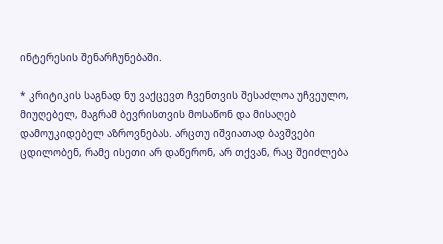ინტერესის შენარჩუნებაში.

* კრიტიკის საგნად ნუ ვაქცევთ ჩვენთვის შესაძლოა უჩვეულო, მიუღებელ, მაგრამ ბევრისთვის მოსაწონ და მისაღებ დამოუკიდებელ აზროვნებას. არცთუ იშვიათად ბავშვები ცდილობენ, რამე ისეთი არ დაწერონ, არ თქვან, რაც შეიძლება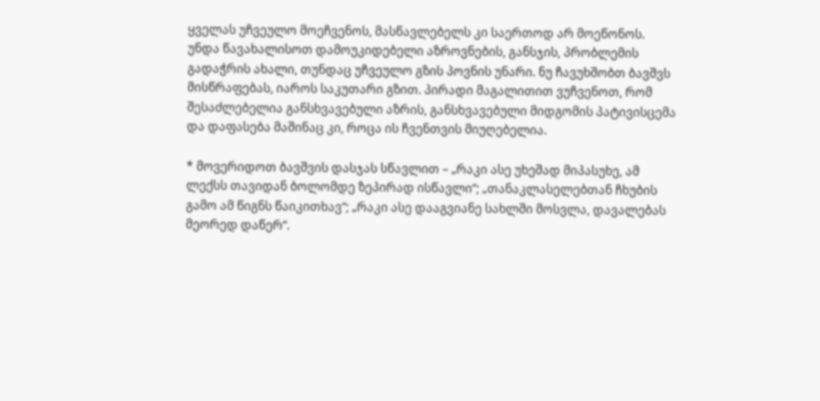ყველას უჩვეულო მოეჩვენოს, მასწავლებელს კი საერთოდ არ მოეწონოს. უნდა წავახალისოთ დამოუკიდებელი აზროვნების, განსჯის, პრობლემის გადაჭრის ახალი, თუნდაც უჩვეულო გზის პოვნის უნარი. ნუ ჩავუხშობთ ბავშვს მისწრაფებას, იაროს საკუთარი გზით. პირადი მაგალითით ვუჩვენოთ, რომ შესაძლებელია განსხვავებული აზრის, განსხვავებული მიდგომის პატივისცემა და დაფასება მაშინაც კი, როცა ის ჩვენთვის მიუღებელია.

* მოვერიდოთ ბავშვის დასჯას სწავლით – „რაკი ასე უხეშად მიპასუხე, ამ ლექსს თავიდან ბოლომდე ზეპირად ისწავლი“; „თანაკლასელებთან ჩხუბის გამო ამ წიგნს წაიკითხავ“; „რაკი ასე დააგვიანე სახლში მოსვლა, დავალებას მეორედ დაწერ“.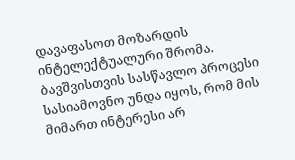დავაფასოთ მოზარდის ინტელექტუალური შრომა. ბავშვისთვის სასწავლო პროცესი სასიამოვნო უნდა იყოს, რომ მის მიმართ ინტერესი არ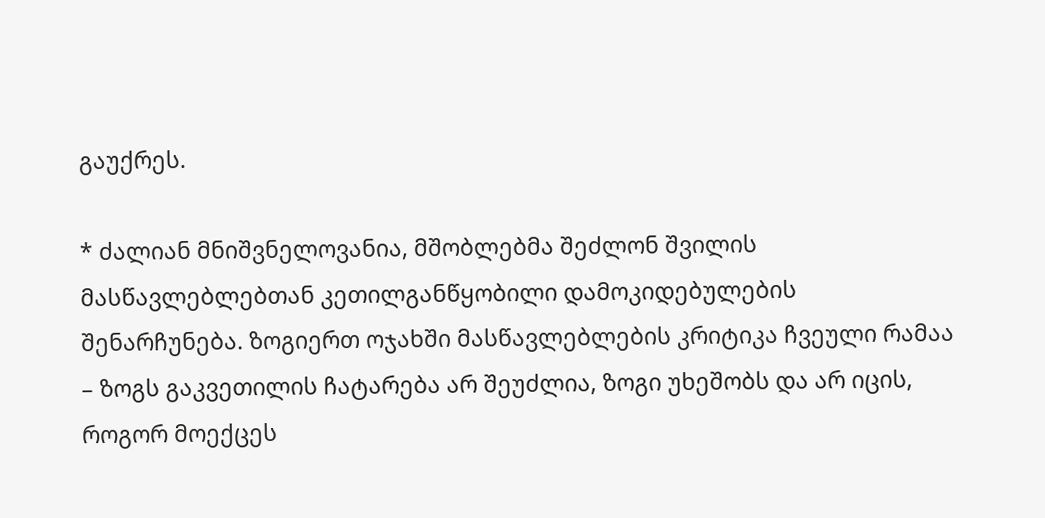გაუქრეს.

* ძალიან მნიშვნელოვანია, მშობლებმა შეძლონ შვილის მასწავლებლებთან კეთილგანწყობილი დამოკიდებულების შენარჩუნება. ზოგიერთ ოჯახში მასწავლებლების კრიტიკა ჩვეული რამაა – ზოგს გაკვეთილის ჩატარება არ შეუძლია, ზოგი უხეშობს და არ იცის, როგორ მოექცეს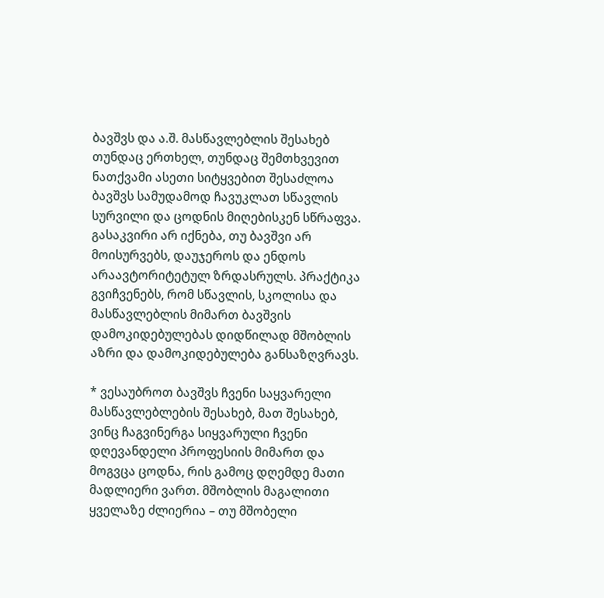ბავშვს და ა.შ. მასწავლებლის შესახებ თუნდაც ერთხელ, თუნდაც შემთხვევით ნათქვამი ასეთი სიტყვებით შესაძლოა ბავშვს სამუდამოდ ჩავუკლათ სწავლის სურვილი და ცოდნის მიღებისკენ სწრაფვა. გასაკვირი არ იქნება, თუ ბავშვი არ მოისურვებს, დაუჯეროს და ენდოს არაავტორიტეტულ ზრდასრულს. პრაქტიკა გვიჩვენებს, რომ სწავლის, სკოლისა და მასწავლებლის მიმართ ბავშვის დამოკიდებულებას დიდწილად მშობლის აზრი და დამოკიდებულება განსაზღვრავს.

* ვესაუბროთ ბავშვს ჩვენი საყვარელი მასწავლებლების შესახებ, მათ შესახებ, ვინც ჩაგვინერგა სიყვარული ჩვენი დღევანდელი პროფესიის მიმართ და მოგვცა ცოდნა, რის გამოც დღემდე მათი მადლიერი ვართ. მშობლის მაგალითი ყველაზე ძლიერია – თუ მშობელი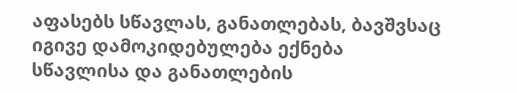აფასებს სწავლას, განათლებას, ბავშვსაც იგივე დამოკიდებულება ექნება სწავლისა და განათლების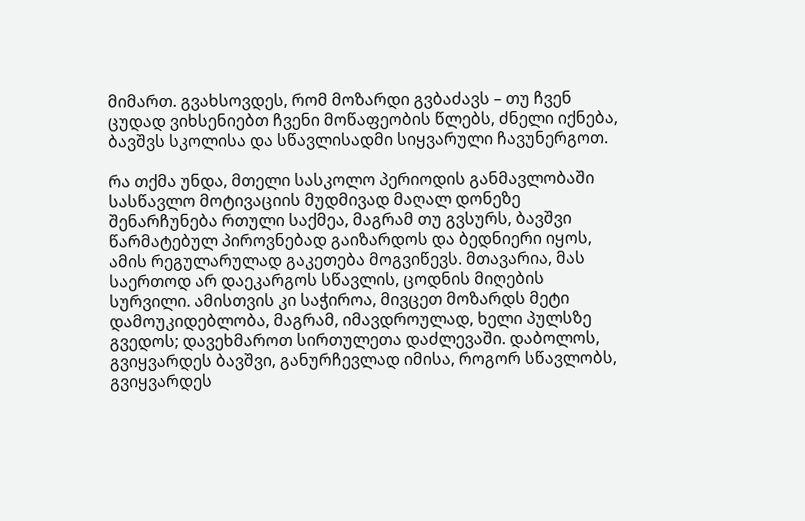მიმართ. გვახსოვდეს, რომ მოზარდი გვბაძავს – თუ ჩვენ ცუდად ვიხსენიებთ ჩვენი მოწაფეობის წლებს, ძნელი იქნება, ბავშვს სკოლისა და სწავლისადმი სიყვარული ჩავუნერგოთ.

რა თქმა უნდა, მთელი სასკოლო პერიოდის განმავლობაში სასწავლო მოტივაციის მუდმივად მაღალ დონეზე შენარჩუნება რთული საქმეა, მაგრამ თუ გვსურს, ბავშვი წარმატებულ პიროვნებად გაიზარდოს და ბედნიერი იყოს, ამის რეგულარულად გაკეთება მოგვიწევს. მთავარია, მას საერთოდ არ დაეკარგოს სწავლის, ცოდნის მიღების სურვილი. ამისთვის კი საჭიროა, მივცეთ მოზარდს მეტი დამოუკიდებლობა, მაგრამ, იმავდროულად, ხელი პულსზე გვედოს; დავეხმაროთ სირთულეთა დაძლევაში. დაბოლოს, გვიყვარდეს ბავშვი, განურჩევლად იმისა, როგორ სწავლობს, გვიყვარდეს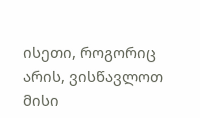ისეთი, როგორიც არის, ვისწავლოთ მისი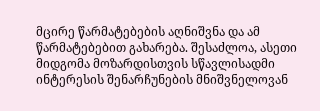მცირე წარმატებების აღნიშვნა და ამ წარმატებებით გახარება. შესაძლოა, ასეთი მიდგომა მოზარდისთვის სწავლისადმი ინტერესის შენარჩუნების მნიშვნელოვან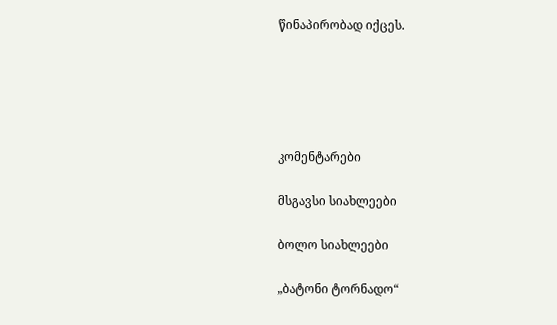წინაპირობად იქცეს.





კომენტარები

მსგავსი სიახლეები

ბოლო სიახლეები

„ბატონი ტორნადო“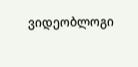ვიდეობლოგი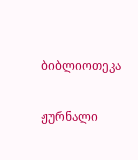ბიბლიოთეკა

ჟურნალი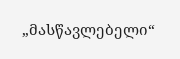„მასწავლებელი“